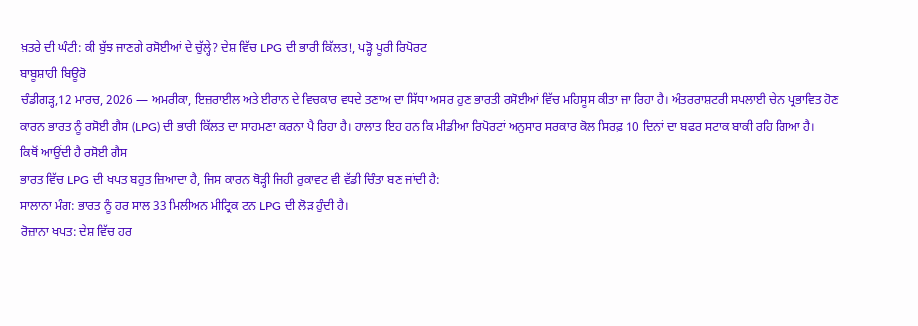ਖ਼ਤਰੇ ਦੀ ਘੰਟੀ: ਕੀ ਬੁੱਝ ਜਾਣਗੇ ਰਸੋਈਆਂ ਦੇ ਚੁੱਲ੍ਹੇ? ਦੇਸ਼ ਵਿੱਚ LPG ਦੀ ਭਾਰੀ ਕਿੱਲਤ!, ਪੜ੍ਹੋ ਪੂਰੀ ਰਿਪੋਰਟ
ਬਾਬੂਸ਼ਾਹੀ ਬਿਊਰੋ
ਚੰਡੀਗੜ੍ਹ,12 ਮਾਰਚ, 2026 — ਅਮਰੀਕਾ, ਇਜ਼ਰਾਈਲ ਅਤੇ ਈਰਾਨ ਦੇ ਵਿਚਕਾਰ ਵਧਦੇ ਤਣਾਅ ਦਾ ਸਿੱਧਾ ਅਸਰ ਹੁਣ ਭਾਰਤੀ ਰਸੋਈਆਂ ਵਿੱਚ ਮਹਿਸੂਸ ਕੀਤਾ ਜਾ ਰਿਹਾ ਹੈ। ਅੰਤਰਰਾਸ਼ਟਰੀ ਸਪਲਾਈ ਚੇਨ ਪ੍ਰਭਾਵਿਤ ਹੋਣ ਕਾਰਨ ਭਾਰਤ ਨੂੰ ਰਸੋਈ ਗੈਸ (LPG) ਦੀ ਭਾਰੀ ਕਿੱਲਤ ਦਾ ਸਾਹਮਣਾ ਕਰਨਾ ਪੈ ਰਿਹਾ ਹੈ। ਹਾਲਾਤ ਇਹ ਹਨ ਕਿ ਮੀਡੀਆ ਰਿਪੋਰਟਾਂ ਅਨੁਸਾਰ ਸਰਕਾਰ ਕੋਲ ਸਿਰਫ਼ 10 ਦਿਨਾਂ ਦਾ ਬਫਰ ਸਟਾਕ ਬਾਕੀ ਰਹਿ ਗਿਆ ਹੈ।
ਕਿਥੋਂ ਆਉਂਦੀ ਹੈ ਰਸੋਈ ਗੈਸ
ਭਾਰਤ ਵਿੱਚ LPG ਦੀ ਖਪਤ ਬਹੁਤ ਜ਼ਿਆਦਾ ਹੈ, ਜਿਸ ਕਾਰਨ ਥੋੜ੍ਹੀ ਜਿਹੀ ਰੁਕਾਵਟ ਵੀ ਵੱਡੀ ਚਿੰਤਾ ਬਣ ਜਾਂਦੀ ਹੈ:
ਸਾਲਾਨਾ ਮੰਗ: ਭਾਰਤ ਨੂੰ ਹਰ ਸਾਲ 33 ਮਿਲੀਅਨ ਮੀਟ੍ਰਿਕ ਟਨ LPG ਦੀ ਲੋੜ ਹੁੰਦੀ ਹੈ।
ਰੋਜ਼ਾਨਾ ਖਪਤ: ਦੇਸ਼ ਵਿੱਚ ਹਰ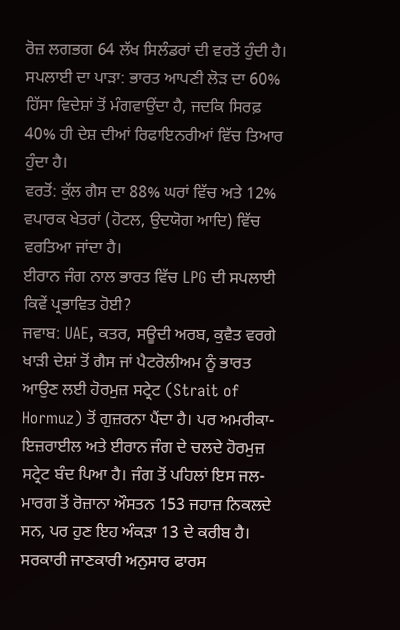ਰੋਜ਼ ਲਗਭਗ 64 ਲੱਖ ਸਿਲੰਡਰਾਂ ਦੀ ਵਰਤੋਂ ਹੁੰਦੀ ਹੈ।
ਸਪਲਾਈ ਦਾ ਪਾੜਾ: ਭਾਰਤ ਆਪਣੀ ਲੋੜ ਦਾ 60% ਹਿੱਸਾ ਵਿਦੇਸ਼ਾਂ ਤੋਂ ਮੰਗਵਾਉਂਦਾ ਹੈ, ਜਦਕਿ ਸਿਰਫ਼ 40% ਹੀ ਦੇਸ਼ ਦੀਆਂ ਰਿਫਾਇਨਰੀਆਂ ਵਿੱਚ ਤਿਆਰ ਹੁੰਦਾ ਹੈ।
ਵਰਤੋਂ: ਕੁੱਲ ਗੈਸ ਦਾ 88% ਘਰਾਂ ਵਿੱਚ ਅਤੇ 12% ਵਪਾਰਕ ਖੇਤਰਾਂ (ਹੋਟਲ, ਉਦਯੋਗ ਆਦਿ) ਵਿੱਚ ਵਰਤਿਆ ਜਾਂਦਾ ਹੈ।
ਈਰਾਨ ਜੰਗ ਨਾਲ ਭਾਰਤ ਵਿੱਚ LPG ਦੀ ਸਪਲਾਈ ਕਿਵੇਂ ਪ੍ਰਭਾਵਿਤ ਹੋਈ?
ਜਵਾਬ: UAE, ਕਤਰ, ਸਊਦੀ ਅਰਬ, ਕੁਵੈਤ ਵਰਗੇ ਖਾੜੀ ਦੇਸ਼ਾਂ ਤੋਂ ਗੈਸ ਜਾਂ ਪੈਟਰੋਲੀਅਮ ਨੂੰ ਭਾਰਤ ਆਉਣ ਲਈ ਹੋਰਮੁਜ਼ ਸਟ੍ਰੇਟ (Strait of Hormuz) ਤੋਂ ਗੁਜ਼ਰਨਾ ਪੈਂਦਾ ਹੈ। ਪਰ ਅਮਰੀਕਾ-ਇਜ਼ਰਾਈਲ ਅਤੇ ਈਰਾਨ ਜੰਗ ਦੇ ਚਲਦੇ ਹੋਰਮੁਜ਼ ਸਟ੍ਰੇਟ ਬੰਦ ਪਿਆ ਹੈ। ਜੰਗ ਤੋਂ ਪਹਿਲਾਂ ਇਸ ਜਲ-ਮਾਰਗ ਤੋਂ ਰੋਜ਼ਾਨਾ ਔਸਤਨ 153 ਜਹਾਜ਼ ਨਿਕਲਦੇ ਸਨ, ਪਰ ਹੁਣ ਇਹ ਅੰਕੜਾ 13 ਦੇ ਕਰੀਬ ਹੈ।
ਸਰਕਾਰੀ ਜਾਣਕਾਰੀ ਅਨੁਸਾਰ ਫਾਰਸ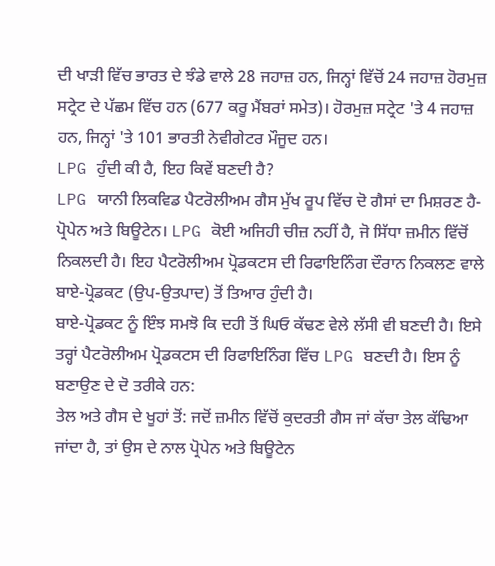ਦੀ ਖਾੜੀ ਵਿੱਚ ਭਾਰਤ ਦੇ ਝੰਡੇ ਵਾਲੇ 28 ਜਹਾਜ਼ ਹਨ, ਜਿਨ੍ਹਾਂ ਵਿੱਚੋਂ 24 ਜਹਾਜ਼ ਹੋਰਮੁਜ਼ ਸਟ੍ਰੇਟ ਦੇ ਪੱਛਮ ਵਿੱਚ ਹਨ (677 ਕਰੂ ਮੈਂਬਰਾਂ ਸਮੇਤ)। ਹੋਰਮੁਜ਼ ਸਟ੍ਰੇਟ 'ਤੇ 4 ਜਹਾਜ਼ ਹਨ, ਜਿਨ੍ਹਾਂ 'ਤੇ 101 ਭਾਰਤੀ ਨੇਵੀਗੇਟਰ ਮੌਜੂਦ ਹਨ।
LPG ਹੁੰਦੀ ਕੀ ਹੈ, ਇਹ ਕਿਵੇਂ ਬਣਦੀ ਹੈ?
LPG ਯਾਨੀ ਲਿਕਵਿਡ ਪੈਟਰੋਲੀਅਮ ਗੈਸ ਮੁੱਖ ਰੂਪ ਵਿੱਚ ਦੋ ਗੈਸਾਂ ਦਾ ਮਿਸ਼ਰਣ ਹੈ- ਪ੍ਰੋਪੇਨ ਅਤੇ ਬਿਊਟੇਨ। LPG ਕੋਈ ਅਜਿਹੀ ਚੀਜ਼ ਨਹੀਂ ਹੈ, ਜੋ ਸਿੱਧਾ ਜ਼ਮੀਨ ਵਿੱਚੋਂ ਨਿਕਲਦੀ ਹੈ। ਇਹ ਪੈਟਰੋਲੀਅਮ ਪ੍ਰੋਡਕਟਸ ਦੀ ਰਿਫਾਇਨਿੰਗ ਦੌਰਾਨ ਨਿਕਲਣ ਵਾਲੇ ਬਾਏ-ਪ੍ਰੋਡਕਟ (ਉਪ-ਉਤਪਾਦ) ਤੋਂ ਤਿਆਰ ਹੁੰਦੀ ਹੈ।
ਬਾਏ-ਪ੍ਰੋਡਕਟ ਨੂੰ ਇੰਝ ਸਮਝੋ ਕਿ ਦਹੀ ਤੋਂ ਘਿਓ ਕੱਢਣ ਵੇਲੇ ਲੱਸੀ ਵੀ ਬਣਦੀ ਹੈ। ਇਸੇ ਤਰ੍ਹਾਂ ਪੈਟਰੋਲੀਅਮ ਪ੍ਰੋਡਕਟਸ ਦੀ ਰਿਫਾਇਨਿੰਗ ਵਿੱਚ LPG ਬਣਦੀ ਹੈ। ਇਸ ਨੂੰ ਬਣਾਉਣ ਦੇ ਦੋ ਤਰੀਕੇ ਹਨ:
ਤੇਲ ਅਤੇ ਗੈਸ ਦੇ ਖੂਹਾਂ ਤੋਂ: ਜਦੋਂ ਜ਼ਮੀਨ ਵਿੱਚੋਂ ਕੁਦਰਤੀ ਗੈਸ ਜਾਂ ਕੱਚਾ ਤੇਲ ਕੱਢਿਆ ਜਾਂਦਾ ਹੈ, ਤਾਂ ਉਸ ਦੇ ਨਾਲ ਪ੍ਰੋਪੇਨ ਅਤੇ ਬਿਊਟੇਨ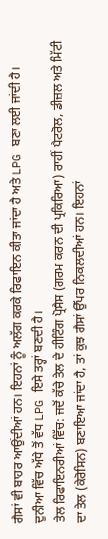ਗੈਸਾਂ ਵੀ ਬਾਹਰ ਆਉਂਦੀਆਂ ਹਨ। ਇਹਨਾਂ ਨੂੰ ਅਲੱਗ ਕਰਕੇ ਰਿਫਾਇਨ ਕੀਤਾ ਜਾਂਦਾ ਹੈ ਅਤੇ LPG ਬਣਾ ਲਈ ਜਾਂਦੀ ਹੈ। ਦੁਨੀਆ ਵਿੱਚ ਅੱਧੇ ਤੋਂ ਵੱਧ LPG ਇਸੇ ਤਰ੍ਹਾਂ ਬਣਦੀ ਹੈ।
ਤੇਲ ਰਿਫਾਇਨਰੀਆਂ ਵਿੱਚ: ਜਦੋਂ ਕੱਚੇ ਤੇਲ ਦੇ ਹੀਟਿੰਗ ਪ੍ਰੋਸੈਸ (ਗਰਮ ਕਰਨ ਦੀ ਪ੍ਰਕਿਰਿਆ) ਰਾਹੀਂ ਪੈਟਰੋਲ, ਡੀਜ਼ਲ ਅਤੇ ਮਿੱਟੀ ਦਾ ਤੇਲ (ਕੇਰੋਸਿਨ) ਬਣਾਇਆ ਜਾਂਦਾ ਹੈ, ਤਾਂ ਕੁਝ ਗੈਸਾਂ ਉੱਪਰ ਨਿਕਲਦੀਆਂ ਹਨ। ਇਹਨਾਂ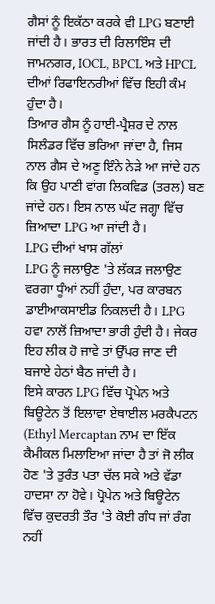ਗੈਸਾਂ ਨੂੰ ਇਕੱਠਾ ਕਰਕੇ ਵੀ LPG ਬਣਾਈ ਜਾਂਦੀ ਹੈ। ਭਾਰਤ ਦੀ ਰਿਲਾਇੰਸ ਦੀ ਜਾਮਨਗਰ, IOCL, BPCL ਅਤੇ HPCL ਦੀਆਂ ਰਿਫਾਇਨਰੀਆਂ ਵਿੱਚ ਇਹੀ ਕੰਮ ਹੁੰਦਾ ਹੈ।
ਤਿਆਰ ਗੈਸ ਨੂੰ ਹਾਈ-ਪ੍ਰੈਸ਼ਰ ਦੇ ਨਾਲ ਸਿਲੰਡਰ ਵਿੱਚ ਭਰਿਆ ਜਾਂਦਾ ਹੈ, ਜਿਸ ਨਾਲ ਗੈਸ ਦੇ ਅਣੂ ਇੰਨੇ ਨੇੜੇ ਆ ਜਾਂਦੇ ਹਨ ਕਿ ਉਹ ਪਾਣੀ ਵਾਂਗ ਲਿਕਵਿਡ (ਤਰਲ) ਬਣ ਜਾਂਦੇ ਹਨ। ਇਸ ਨਾਲ ਘੱਟ ਜਗ੍ਹਾ ਵਿੱਚ ਜ਼ਿਆਦਾ LPG ਆ ਜਾਂਦੀ ਹੈ।
LPG ਦੀਆਂ ਖਾਸ ਗੱਲਾਂ
LPG ਨੂੰ ਜਲਾਉਣ 'ਤੇ ਲੱਕੜ ਜਲਾਉਣ ਵਰਗਾ ਧੂੰਆਂ ਨਹੀਂ ਹੁੰਦਾ, ਪਰ ਕਾਰਬਨ ਡਾਈਆਕਸਾਈਡ ਨਿਕਲਦੀ ਹੈ। LPG ਹਵਾ ਨਾਲੋਂ ਜ਼ਿਆਦਾ ਭਾਰੀ ਹੁੰਦੀ ਹੈ। ਜੇਕਰ ਇਹ ਲੀਕ ਹੋ ਜਾਵੇ ਤਾਂ ਉੱਪਰ ਜਾਣ ਦੀ ਬਜਾਏ ਹੇਠਾਂ ਬੈਠ ਜਾਂਦੀ ਹੈ।
ਇਸੇ ਕਾਰਨ LPG ਵਿੱਚ ਪ੍ਰੋਪੇਨ ਅਤੇ ਬਿਊਟੇਨ ਤੋਂ ਇਲਾਵਾ ਏਥਾਈਲ ਮਰਕੈਪਟਨ (Ethyl Mercaptan ਨਾਮ ਦਾ ਇੱਕ ਕੈਮੀਕਲ ਮਿਲਾਇਆ ਜਾਂਦਾ ਹੈ ਤਾਂ ਜੋ ਲੀਕ ਹੋਣ 'ਤੇ ਤੁਰੰਤ ਪਤਾ ਚੱਲ ਸਕੇ ਅਤੇ ਵੱਡਾ ਹਾਦਸਾ ਨਾ ਹੋਵੇ। ਪ੍ਰੋਪੇਨ ਅਤੇ ਬਿਊਟੇਨ ਵਿੱਚ ਕੁਦਰਤੀ ਤੌਰ 'ਤੇ ਕੋਈ ਗੰਧ ਜਾਂ ਰੰਗ ਨਹੀਂ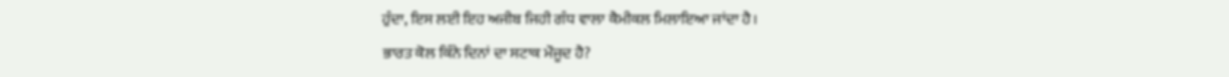ਹੁੰਦਾ, ਇਸ ਲਈ ਇਹ ਅਜੀਬ ਜਿਹੀ ਗੰਧ ਵਾਲਾ ਕੈਮੀਕਲ ਮਿਲਾਇਆ ਜਾਂਦਾ ਹੈ।
ਭਾਰਤ ਕੋਲ ਕਿੰਨੇ ਦਿਨਾਂ ਦਾ ਸਟਾਕ ਮੌਜੂਦ ਹੈ?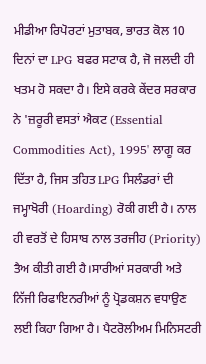ਮੀਡੀਆ ਰਿਪੋਰਟਾਂ ਮੁਤਾਬਕ, ਭਾਰਤ ਕੋਲ 10 ਦਿਨਾਂ ਦਾ LPG ਬਫਰ ਸਟਾਕ ਹੈ, ਜੋ ਜਲਦੀ ਹੀ ਖਤਮ ਹੋ ਸਕਦਾ ਹੈ। ਇਸੇ ਕਰਕੇ ਕੇਂਦਰ ਸਰਕਾਰ ਨੇ 'ਜ਼ਰੂਰੀ ਵਸਤਾਂ ਐਕਟ (Essential Commodities Act), 1995' ਲਾਗੂ ਕਰ ਦਿੱਤਾ ਹੈ, ਜਿਸ ਤਹਿਤ LPG ਸਿਲੰਡਰਾਂ ਦੀ ਜਮ੍ਹਾਖੋਰੀ (Hoarding) ਰੋਕੀ ਗਈ ਹੈ। ਨਾਲ ਹੀ ਵਰਤੋਂ ਦੇ ਹਿਸਾਬ ਨਾਲ ਤਰਜੀਹ (Priority) ਤੈਅ ਕੀਤੀ ਗਈ ਹੈ।ਸਾਰੀਆਂ ਸਰਕਾਰੀ ਅਤੇ ਨਿੱਜੀ ਰਿਫਾਇਨਰੀਆਂ ਨੂੰ ਪ੍ਰੋਡਕਸ਼ਨ ਵਧਾਉਣ ਲਈ ਕਿਹਾ ਗਿਆ ਹੈ। ਪੈਟਰੋਲੀਅਮ ਮਿਨਿਸਟਰੀ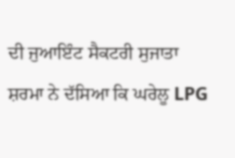ਦੀ ਜੁਆਇੰਟ ਸੈਕਟਰੀ ਸੁਜਾਤਾ ਸ਼ਰਮਾ ਨੇ ਦੱਸਿਆ ਕਿ ਘਰੇਲੂ LPG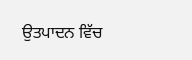ਉਤਪਾਦਨ ਵਿੱਚ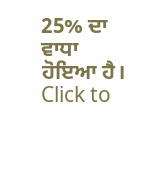25% ਦਾ ਵਾਧਾ ਹੋਇਆ ਹੈ।
Click to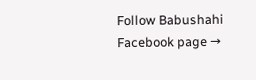Follow Babushahi Facebook page →